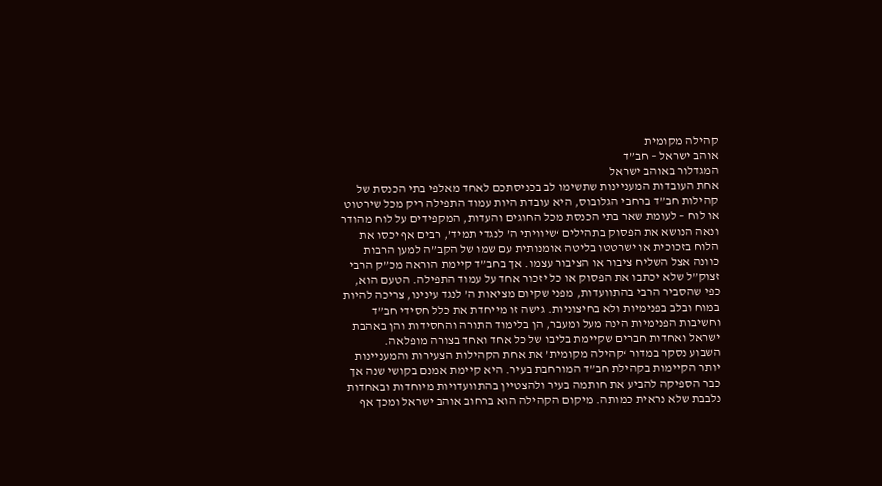קהילה מקומית
אוהב ישראל – חב”ד
המגדלור באוהב ישראל
אחת העובדות המעניינות שתשימו לב בכניסתכם לאחד מאלפי בתי הכנסת של קהילות חב”ד ברחבי הגלובוס, היא עובדת היות עמוד התפילה ריק מכל שירטוט או לוח – לעומת שאר בתי הכנסת מכל החוגים והעדות, המקפידים על לוח מהודר ונאה הנושא את הפסוק בתהילים ‘שיוויתי ה’ לנגדי תמיד’, רבים אף יכסו את הלוח בזכוכית או ישרטטו בליטה אומנותית עם שמו של הקב”ה למען הרבות כוונה אצל השליח ציבור או הציבור עצמו. אך בחב”ד קיימת הוראה מכ”ק הרבי זצוק”ל שלא יכתבו את הפסוק או כל יזכור אחד על עמוד התפילה. הטעם הוא, כפי שהסביר הרבי בהתוועדות, מפני שקיום מציאות ה’ לנגד עינינו, צריכה להיות במוח ובלב בפנימיות ולא בחיצוניות. גישה זו מייחדת את כלל חסידי חב”ד וחשיבות הפנימיות הינה מעל ומעבר, הן בלימוד התורה והחסידות והן באהבת ישראל ואחדות חברים שקיימת בליבו של כל אחד ואחד בצורה מופלאה.
השבוע נסקר במדור ‘קהילה מקומית’ את אחת הקהילות הצעירות והמעניינות יותר הקיימות בקהילת חב”ד המורחבת בעיר. היא קיימת אמנם בקושי שנה אך כבר הספיקה להביע את חותמה בעיר ולהצטיין בהתוועדויות מיוחדות ובאחדות נלבבת שלא נראית כמותה. מיקום הקהילה הוא ברחוב אוהב ישראל ומכך אף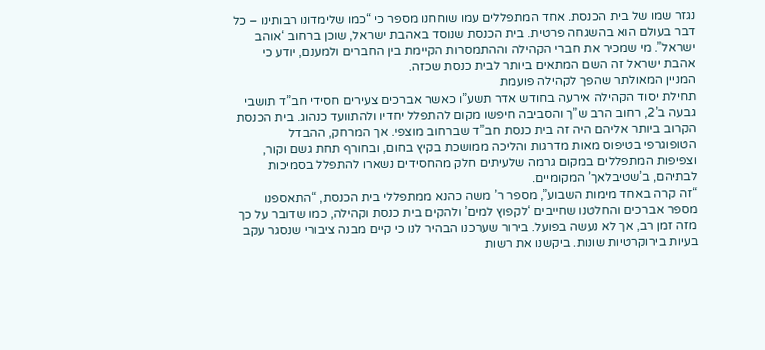נגזר שמו של בית הכנסת. אחד המתפללים עמו שוחחנו מספר כי “כמו שלימדונו רבותינו – כל דבר בעולם הוא בהשגחה פרטית. בית הכנסת שנוסד באהבת ישראל, שוכן ברחוב ‘אוהב ישראל”. מי שמכיר את חברי הקהילה וההתמסרות הקיימת בין החברים ולמענם, יודע כי אהבת ישראל זה השם המתאים ביותר לבית כנסת שכזה.
המניין המאולתר שהפך לקהילה פועמת
תחילת יסוד הקהילה אירעה בחודש אדר תשע”ו כאשר אברכים צעירים חסידי חב”ד תושבי גבעה ב’2, רחוב הרב ש”ך והסביבה חיפשו מקום להתפלל יחדיו ולהתוועד כנהוג. בית הכנסת הקרוב ביותר אליהם היה זה בית כנסת חב”ד שברחוב מוצפי. אך המרחק, ההבדל הטופוגרפי בטיפוס מאות מדרגות והליכה ממושכת בקיץ בחום, ובחורף תחת גשם וקור, וצפיפות המתפללים במקום גרמה שלעיתים חלק מהחסידים נשארו להתפלל בסמיכות לבתיהם, ב’שטיבלאך’ המקומיים.
“זה קרה באחד מימות השבוע”, מספר ר’ משה כהנא ממתפללי בית הכנסת, “התאספנו מספר אברכים והחלטנו שחייבים ‘לקפוץ למים’ ולהקים בית כנסת וקהילה, כמו שדובר על כך מזה זמן רב, אך לא נעשה בפועל. בירור שערכנו הבהיר לנו כי קיים מבנה ציבורי שנסגר עקב בעיות בירוקרטיות שונות. ביקשנו את רשות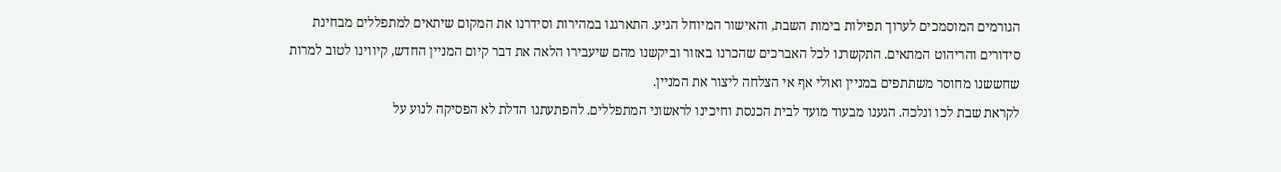הגורמים המוסמכים לערוך תפילות בימות השבת, והאישור המיוחל הגיע. התארגנו במהירות וסידרנו את המקום שיתאים למתפללים מבחינת סידורים והריהוט המתאים. התקשרנו לכל האברכים שהכרנו באזור וביקשנו מהם שיעבירו הלאה את דבר קיום המניין החדש, קיווינו לטוב למרות שחששנו מחוסר משתתפים במניין ואולי אף אי הצלחה ליצור את המניין.
לקראת שבת לכו ונלכה. הגענו מבעוד מועד לבית הכנסת וחיכינו לראשוני המתפללים. להפתעתנו הדלת לא הפסיקה לנוע על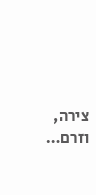צירה, וזרם…